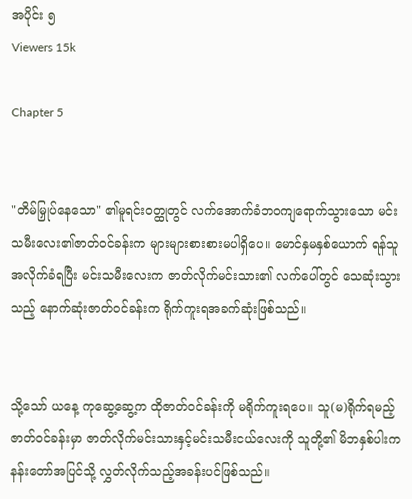အပိုင်း ၅
Viewers 15k

Chapter 5


"တိမ်မြှုပ်နေသော" ၏မူရင်းဝတ္ထုတွင် လက်အောက်ခံဘဝကျရောက်သွားသော မင်းသမီးလေး၏ဇာတ်ဝင်ခန်းက များများစားစားမပါရှိပေ။ မောင်နှမနှစ်ယောက် ရန်သူအလိုက်ခံရပြီး မင်းသမီးလေးက ဇာတ်လိုက်မင်းသား၏ လက်ပေါ်တွင် သေဆုံးသွားသည့် နောက်ဆုံးဇာတ်ဝင်ခန်းက ရိုက်ကူးရအခက်ဆုံးဖြစ်သည်။


သို့သော် ယနေ့ ကုဆွေ့ဆွေ့က ထိုဇာတ်ဝင်ခန်းကို မရိုက်ကူးရပေ။ သူ(မ)ရိုက်ရမည့် ဇာတ်ဝင်ခန်းမှာ ဇာတ်လိုက်မင်းသားနှင့်မင်းသမီးငယ်လေးကို သူတို့၏ မိဘနှစ်ပါးက နန်းတော်အပြင်သို့ လွှတ်လိုက်သည့်အခန်းပင်ဖြစ်သည်။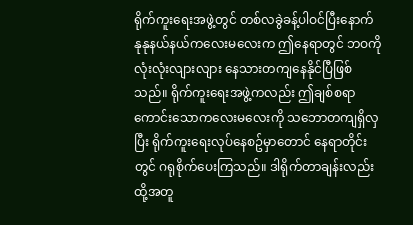ရိုက်ကူးရေးအဖွဲ့တွင် တစ်လခွဲခန့်ပါဝင်ပြီးနောက် နုနုနယ်နယ်ကလေးမလေးက ဤနေရာတွင် ဘဝကိုလုံးလုံးလျားလျား နေသားတကျနေနိုင်ပြီဖြစ်သည်။ ရိုက်ကူးရေးအဖွဲ့ကလည်း ဤချစ်စရာကောင်းသောကလေးမလေးကို သဘောတကျရှိလှပြီး ရိုက်ကူးရေးလုပ်နေစဥ်မှာတောင် နေရာတိုင်းတွင် ဂရုစိုက်ပေးကြသည်။ ဒါရိုက်တာချန်းလည်းထို့အတူ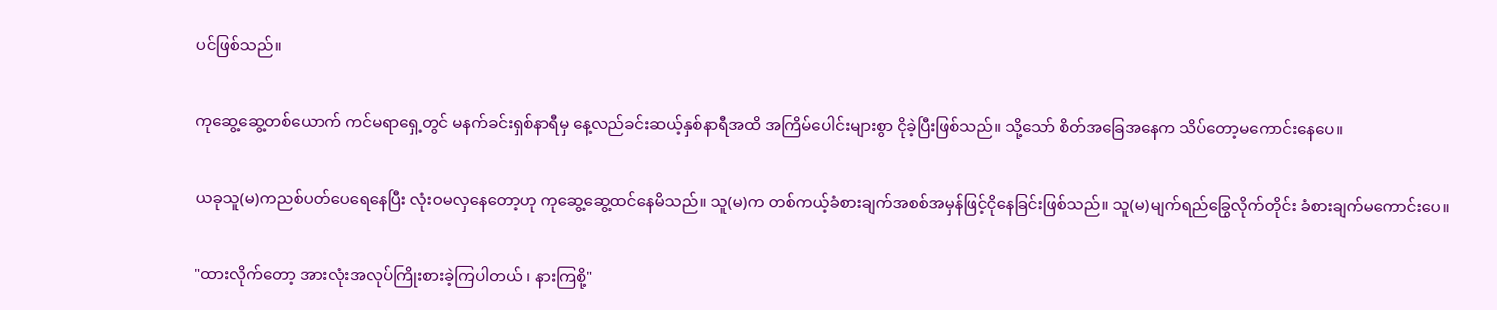ပင်ဖြစ်သည်။


ကုဆွေ့ဆွေ့တစ်ယောက် ကင်မရာရှေ့တွင် မနက်ခင်းရှစ်နာရီမှ နေ့လည်ခင်းဆယ့်နှစ်နာရီအထိ အကြိမ်ပေါင်းများစွာ ငိုခဲ့ပြီးဖြစ်သည်။ သို့သော် စိတ်အခြေအနေက သိပ်တော့မကောင်းနေပေ။


ယခုသူ(မ)ကညစ်ပတ်ပေရေနေပြီး လုံးဝမလှနေတော့ဟု ကုဆွေ့ဆွေ့ထင်နေမိသည်။ သူ(မ)က တစ်ကယ့်ခံစားချက်အစစ်အမှန်ဖြင့်ငိုနေခြင်းဖြစ်သည်။ သူ(မ)မျက်ရည်ခြွေလိုက်တိုင်း ခံစားချက်မကောင်းပေ။


"ထားလိုက်တော့ အားလုံးအလုပ်ကြိုးစားခဲ့ကြပါတယ် ၊ နားကြစို့"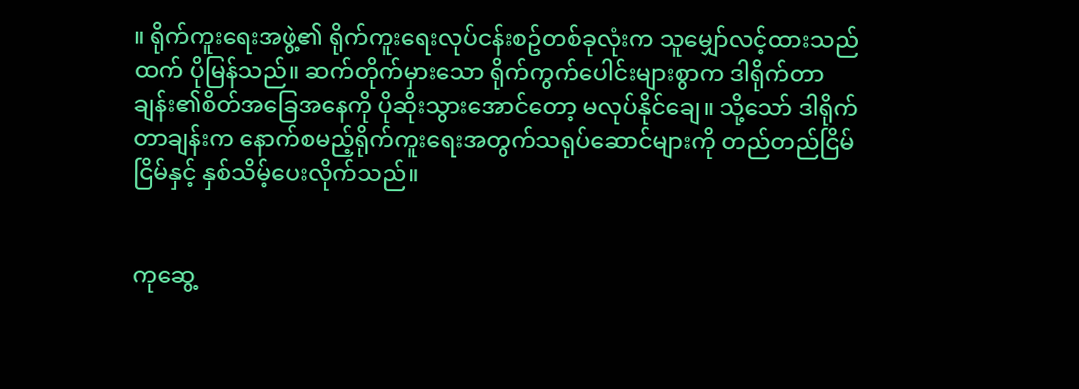။ ရိုက်ကူးရေးအဖွဲ့၏ ရိုက်ကူးရေးလုပ်ငန်းစဥ်တစ်ခုလုံးက သူမျှော်လင့်ထားသည်ထက် ပိုမြန်သည်။ ဆက်တိုက်မှားသော ရိုက်ကွက်ပေါင်းများစွာက ဒါရိုက်တာချန်း၏စိတ်အခြေအနေကို ပိုဆိုးသွားအောင်တော့ မလုပ်နိုင်ချေ။ သို့သော် ဒါရိုက်တာချန်းက နောက်စမည့်ရိုက်ကူးရေးအတွက်သရုပ်ဆောင်များကို တည်တည်ငြိမ်ငြိမ်နှင့် နှစ်သိမ့်ပေးလိုက်သည်။


ကုဆွေ့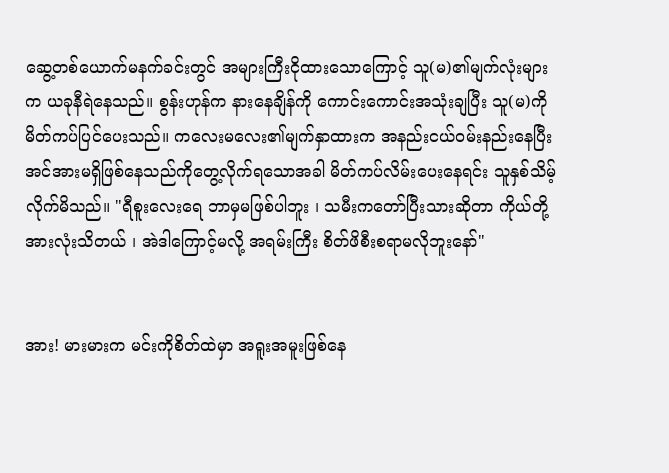ဆွေ့တစ်ယောက်မနက်ခင်းတွင် အများကြီးငိုထားသောကြောင့် သူ(မ)၏မျက်လုံးများက ယခုနီရဲနေသည်။ စွန်းဟုန်က နားနေချိန်ကို ကောင်းကောင်းအသုံးချပြီး သူ(မ)ကို မိတ်ကပ်ပြင်ပေးသည်။ ကလေးမလေး၏မျက်နှာထားက အနည်းငယ်ဝမ်းနည်းနေပြီး အင်အားမရှိဖြစ်နေသည်ကိုတွေ့လိုက်ရသောအခါ မိတ်ကပ်လိမ်းပေးနေရင်း သူနှစ်သိမ့်လိုက်မိသည်။ "ရီစူးလေးရေ ဘာမှမဖြစ်ပါဘူး ၊ သမီးကတော်ပြီးသားဆိုတာ ကိုယ်တို့အားလုံးသိတယ် ၊ အဲဒါကြောင့်မလို့ အရမ်းကြီး စိတ်ဖိစီးစရာမလိုဘူးနော်"


အား! မားမားက မင်းကိုစိတ်ထဲမှာ အရူးအမူးဖြစ်နေ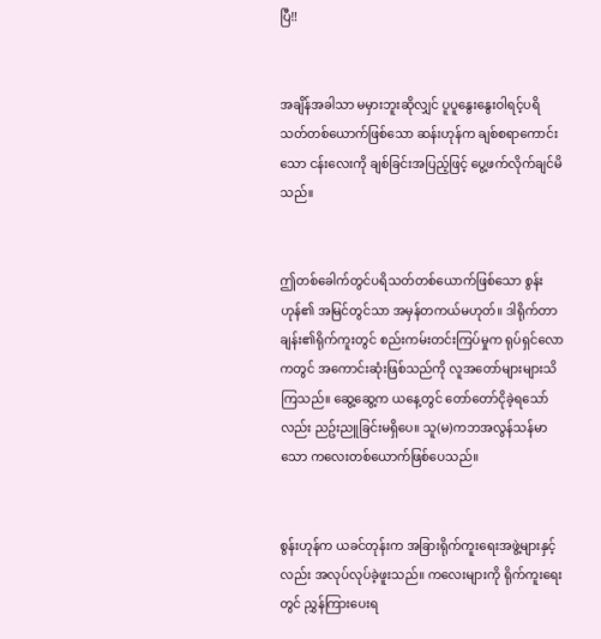ပြီ!!


အချိန်အခါသာ မမှားဘူးဆိုလျှင် ပူပူနွေးနွေးဝါရင့်ပရိသတ်တစ်ယောက်ဖြစ်သော ဆန်းဟုန်က ချစ်စရာကောင်းသော ငန်းလေးကို ချစ်ခြင်းအပြည့်ဖြင့် ပွေ့ဖက်လိုက်ချင်မိသည်။


ဤတစ်ခေါက်တွင်ပရိသတ်တစ်ယောက်ဖြစ်သော စွန်းဟုန်၏ အမြင်တွင်သာ အမှန်တကယ်မဟုတ်။ ဒါရိုက်တာချန်း၏ရိုက်ကူးတွင် စည်းကမ်းတင်းကြပ်မှုက ရုပ်ရှင်လောကတွင် အကောင်းဆုံးဖြစ်သည်ကို လူအတော်များများသိကြသည်။ ဆွေ့ဆွေ့က ယနေ့တွင် တော်တော်ငိုခဲ့ရသော်လည်း ညဥ်းညူခြင်းမရှိပေ။ သူ(မ)ကဘအလွန်သန်မာသော ကလေးတစ်ယောက်ဖြစ်ပေသည်။


စွန်းဟုန်က ယခင်တုန်းက အခြားရိုက်ကူးရေးအဖွဲ့များနှင့်လည်း အလုပ်လုပ်ခဲ့ဖူးသည်။ ကလေးများကို ရိုက်ကူးရေးတွင် ညွှန်ကြားပေးရ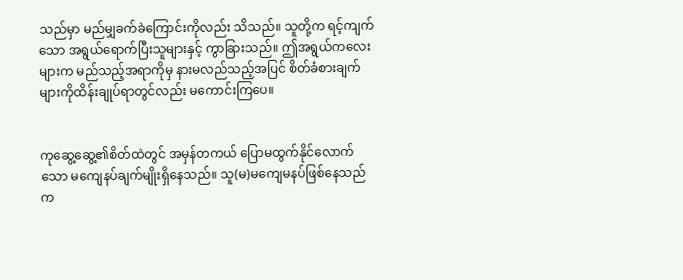သည်မှာ မည်မျှခက်ခဲကြောင်းကိုလည်း သိသည်။ သူတို့က ရင့်ကျက်သော အရွယ်ရောက်ပြီးသူများနှင့် ကွာခြားသည်။ ဤအရွယ်ကလေးများက မည်သည့်အရာကိုမှ နားမလည်သည့်အပြင် စိတ်ခံစားချက်များကိုထိန်းချုပ်ရာတွင်လည်း မကောင်းကြပေ။


ကုဆွေ့ဆွေ့၏စိတ်ထဲတွင် အမှန်တကယ် ပြောမထွက်နိုင်လောက်သော မကျေနပ်ချက်မျိုးရှိနေသည်။ သူ(မ)မကျေမနပ်ဖြစ်နေသည်က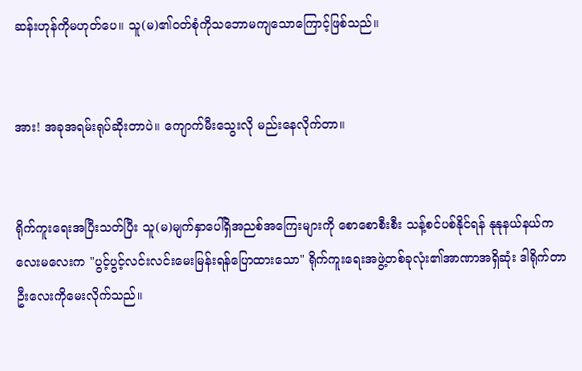ဆန်းဟုန်ကိုမဟုတ်ပေ။ သူ(မ)၏ဝတ်စုံကိုသဘောမကျသောကြောင့်ဖြစ်သည်။


အား! အခုအရမ်းရုပ်ဆိုးတာပဲ။ ကျောက်မီးသွေးလို မည်းနေလိုက်တာ။


ရိုက်ကူးရေးအပြီးသတ်ပြီး သူ(မ)မျက်နှာပေါ်ရှိအညစ်အကြေးများကို စောစောစီးစီး သန့်စင်ပစ်နိုင်ရန် နုနုနယ်နယ်ကလေးမလေးက "ပွင့်ပွင့်လင်းလင်းမေးမြန်းရန်ပြောထားသော" ရိုက်ကူးရေးအဖွဲ့တစ်ခုလုံး၏အာဏာအရှိဆုံး ဒါရိုက်တာဦးလေးကိုမေးလိုက်သည်။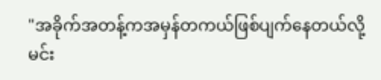"အခိုက်အတန့်ကအမှန်တကယ်ဖြစ်ပျက်နေတယ်လို့ မင်း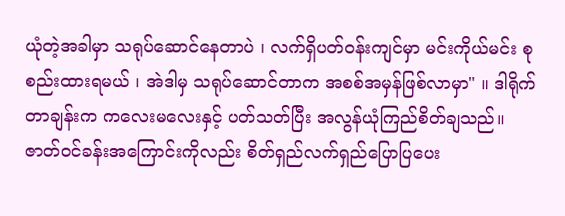ယုံတဲ့အခါမှာ သရုပ်ဆောင်နေတာပဲ ၊ လက်ရှိပတ်ဝန်းကျင်မှာ မင်းကိုယ်မင်း စုစည်းထားရမယ် ၊ အဲဒါမှ သရုပ်ဆောင်တာက အစစ်အမှန်ဖြစ်လာမှာ" ။ ဒါရိုက်တာချန်းက ကလေးမလေးနှင့် ပတ်သတ်ပြီး အလွန်ယုံကြည်စိတ်ချသည်။ ဇာတ်ဝင်ခန်းအကြောင်းကိုလည်း စိတ်ရှည်လက်ရှည်ပြောပြပေး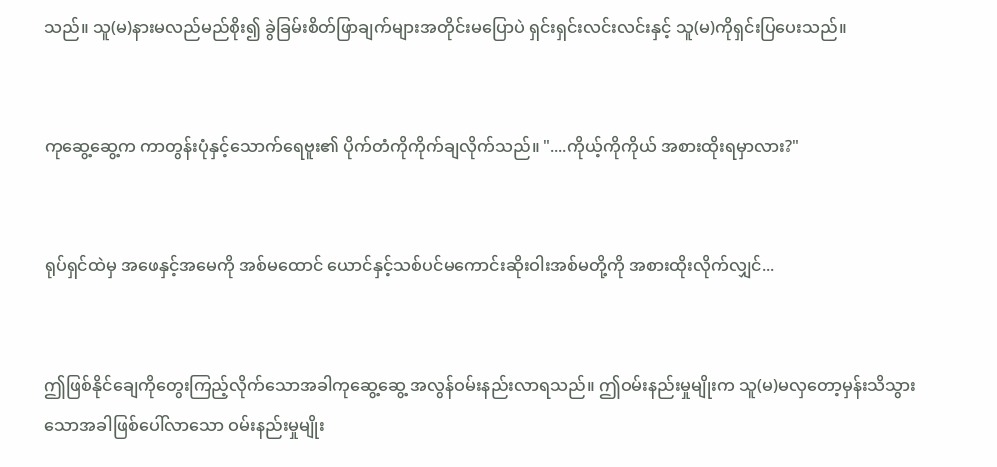သည်။ သူ(မ)နားမလည်မည်စိုး၍ ခွဲခြမ်းစိတ်ဖြာချက်များအတိုင်းမပြောပဲ ရှင်းရှင်းလင်းလင်းနှင့် သူ(မ)ကိုရှင်းပြပေးသည်။


ကုဆွေ့ဆွေ့က ကာတွန်းပုံနှင့်သောက်ရေဗူး၏ ပိုက်တံကိုကိုက်ချလိုက်သည်။ "....ကိုယ့်ကိုကိုယ် အစားထိုးရမှာလား?"


ရုပ်ရှင်ထဲမှ အဖေနှင့်အမေကို အစ်မထောင် ယောင်နှင့်သစ်ပင်မကောင်းဆိုးဝါးအစ်မတို့ကို အစားထိုးလိုက်လျှင်...


ဤဖြစ်နိုင်ချေကိုတွေးကြည့်လိုက်သောအခါကုဆွေ့ဆွေ့ အလွန်ဝမ်းနည်းလာရသည်။ ဤဝမ်းနည်းမှုမျိုးက သူ(မ)မလှတော့မှန်းသိသွားသောအခါဖြစ်ပေါ်လာသော ဝမ်းနည်းမှုမျိုး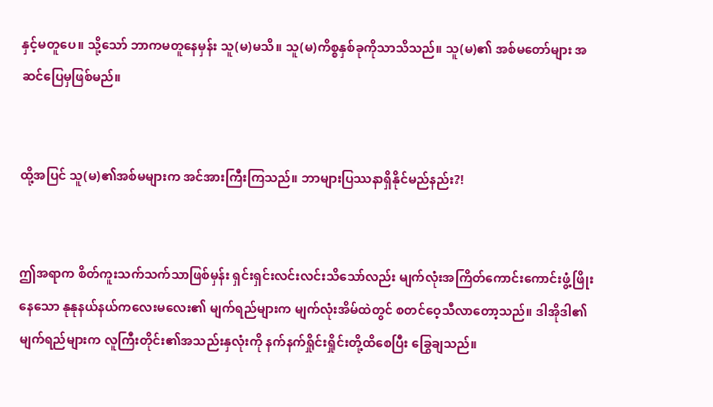နှင့်မတူပေ။ သို့သော် ဘာကမတူနေမှန်း သူ(မ)မသိ။ သူ(မ)ကိစ္စနှစ်ခုကိုသာသိသည်။ သူ(မ)၏ အစ်မတော်များ အဆင်ပြေမှဖြစ်မည်။


ထို့အပြင် သူ(မ)၏အစ်မများက အင်အားကြီးကြသည်။ ဘာများပြဿနာရှိနိုင်မည်နည်း?!


ဤအရာက စိတ်ကူးသက်သက်သာဖြစ်မှန်း ရှင်းရှင်းလင်းလင်းသိသော်လည်း မျက်လုံးအကြိတ်ကောင်းကောင်းဖွံ့ဖြိုးနေသော နုနုနယ်နယ်ကလေးမလေး၏ မျက်ရည်များက မျက်လုံးအိမ်ထဲတွင် စတင်ဝေ့သီလာတော့သည်။ ဒါအိုဒါ၏မျက်ရည်များက လူကြီးတိုင်း၏အသည်းနှလုံးကို နက်နက်ရှိုင်းရှိုင်းတို့ထိစေပြီး ခြွေချသည်။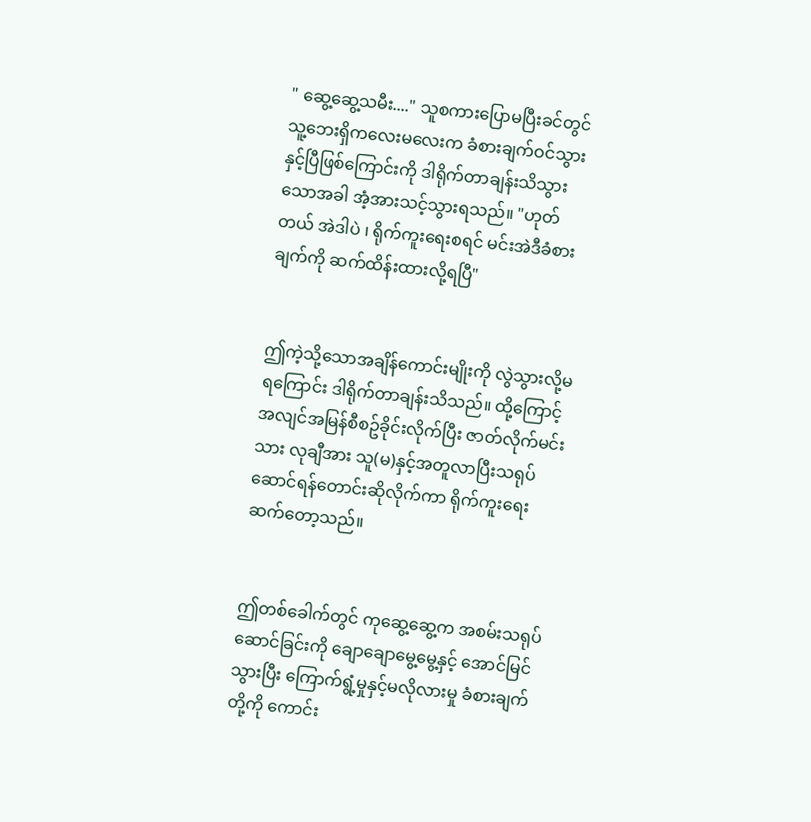" ဆွေ့ဆွေ့သမီး...." သူစကားပြောမပြီးခင်တွင် သူ့ဘေးရှိကလေးမလေးက ခံစားချက်ဝင်သွားနှင့်ပြီဖြစ်ကြောင်းကို ဒါရိုက်တာချန်းသိသွားသောအခါ အံ့အားသင့်သွားရသည်။ "ဟုတ်တယ် အဲဒါပဲ ၊ ရိုက်ကူးရေးစရင် မင်းအဲဒီခံစားချက်ကို ဆက်ထိန်းထားလို့ရပြီ"


ဤကဲ့သို့သောအချိန်ကောင်းမျိုးကို လွဲသွားလို့မရကြောင်း ဒါရိုက်တာချန်းသိသည်။ ထို့ကြောင့် အလျင်အမြန်စီစဥ်ခိုင်းလိုက်ပြီး ဇာတ်လိုက်မင်းသား လုချီအား သူ(မ)နှင့်အတူလာပြီးသရုပ်ဆောင်ရန်တောင်းဆိုလိုက်ကာ ရိုက်ကူးရေးဆက်တော့သည်။


ဤတစ်ခေါက်တွင် ကုဆွေ့ဆွေ့က အစမ်းသရုပ်ဆောင်ခြင်းကို ချောချောမွေ့မွေ့နှင့် အောင်မြင်သွားပြီး ကြောက်ရွံ့မှုနှင့်မလိုလားမှု ခံစားချက်တို့ကို ကောင်း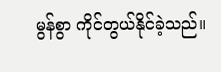မွန်စွာ ကိုင်တွယ်နိုင်ခဲ့သည်။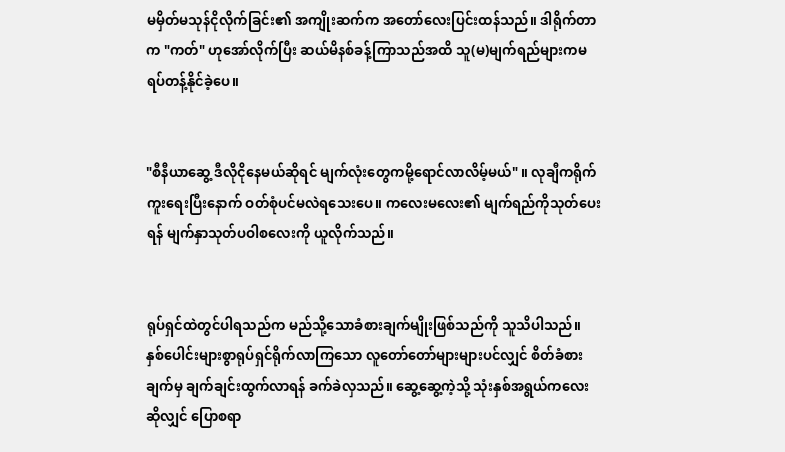မမှိတ်မသုန်ငိုလိုက်ခြင်း၏ အကျိုးဆက်က အတော်လေးပြင်းထန်သည်။ ဒါရိုက်တာက "ကတ်" ဟုအော်လိုက်ပြီး ဆယ်မိနစ်ခန့်ကြာသည်အထိ သူ(မ)မျက်ရည်များကမရပ်တန့်နိုင်ခဲ့ပေ။


"စီနီယာဆွေ့ ဒီလိုငိုနေမယ်ဆိုရင် မျက်လုံးတွေကမို့ရောင်လာလိမ့်မယ်" ။ လုချီကရိုက်ကူးရေးပြီးနောက် ဝတ်စုံပင်မလဲရသေးပေ။ ကလေးမလေး၏ မျက်ရည်ကိုသုတ်ပေးရန် မျက်နှာသုတ်ပဝါစလေးကို ယူလိုက်သည်။


ရုပ်ရှင်ထဲတွင်ပါရသည်က မည်သို့သောခံစားချက်မျိုးဖြစ်သည်ကို သူသိပါသည်။ နှစ်ပေါင်းများစွာရုပ်ရှင်ရိုက်လာကြသော လူတော်တော်များများပင်လျှင် စိတ်ခံစားချက်မှ ချက်ချင်းထွက်လာရန် ခက်ခဲလှသည်။ ဆွေ့ဆွေ့ကဲ့သို့ သုံးနှစ်အရွယ်ကလေးဆိုလျှင် ပြောစရာ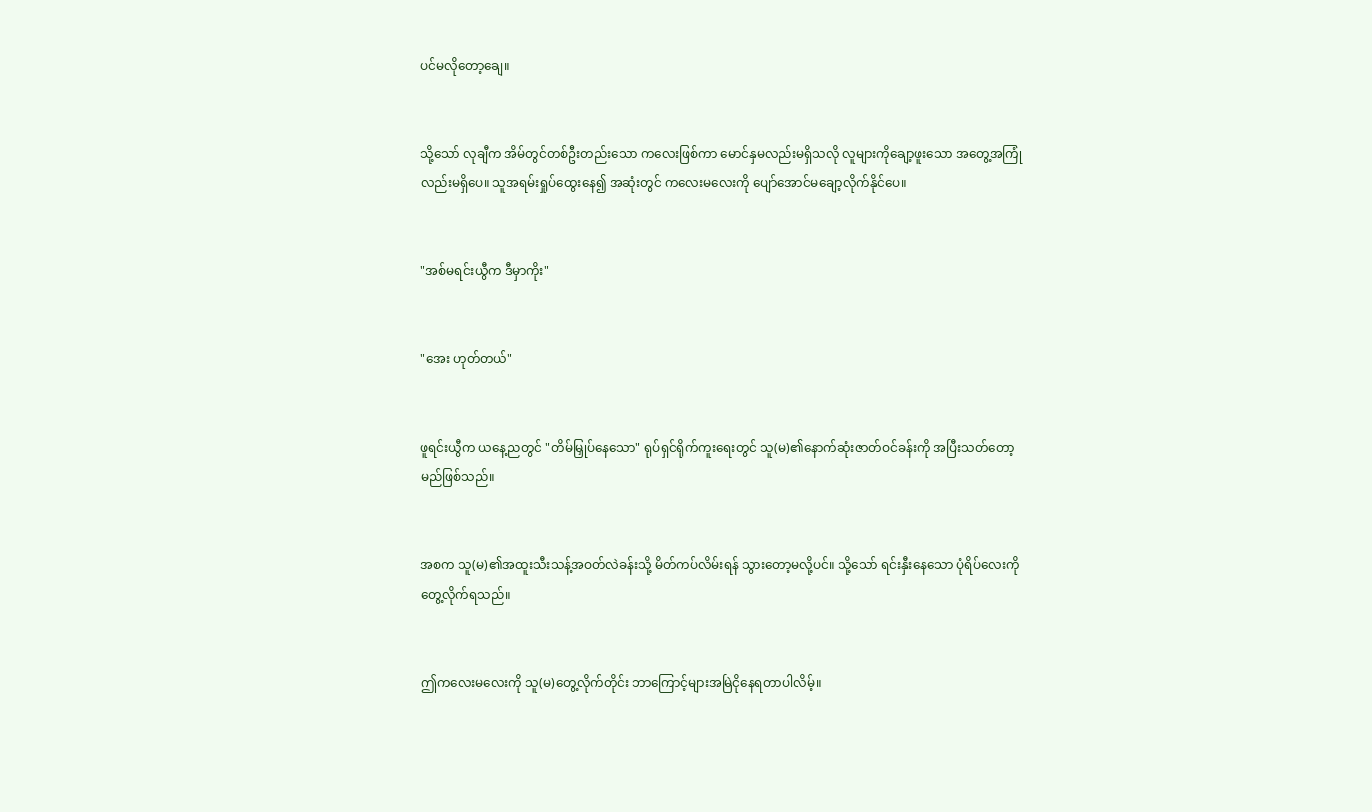ပင်မလိုတော့ချေ။


သို့သော် လုချီက အိမ်တွင်တစ်ဦးတည်းသော ကလေးဖြစ်ကာ မောင်နှမလည်းမရှိသလို လူများကိုချော့ဖူးသော အတွေ့အကြုံလည်းမရှိပေ။ သူအရမ်းရှုပ်ထွေးနေ၍ အဆုံးတွင် ကလေးမလေးကို ပျော်အောင်မချော့လိုက်နိုင်ပေ။


"အစ်မရင်းယွီက ဒီမှာကိုး"


"အေး ဟုတ်တယ်"


ဖူရင်းယွီက ယနေ့ညတွင် "တိမ်မြှုပ်နေသော" ရုပ်ရှင်ရိုက်ကူးရေးတွင် သူ(မ)၏နောက်ဆုံးဇာတ်ဝင်ခန်းကို အပြီးသတ်တော့မည်ဖြစ်သည်။


အစက သူ(မ)၏အထူးသီးသန့်အဝတ်လဲခန်းသို့ မိတ်ကပ်လိမ်းရန် သွားတော့မလို့ပင်။ သို့သော် ရင်းနှီးနေသော ပုံရိပ်လေးကိုတွေ့လိုက်ရသည်။


ဤကလေးမလေးကို သူ(မ)တွေ့လိုက်တိုင်း ဘာကြောင့်များအမြဲငိုနေရတာပါလိမ့်။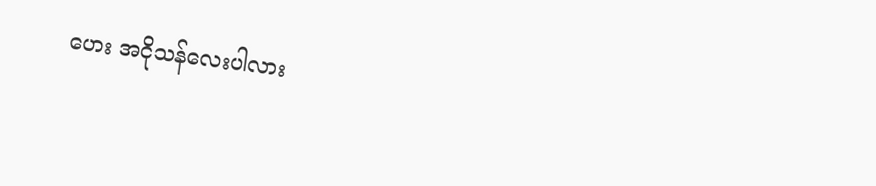ဟေး အငိုသန်လေးပါလား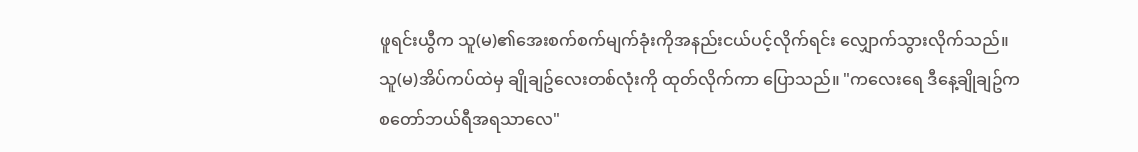ဖူရင်းယွီက သူ(မ)၏အေးစက်စက်မျက်ခုံးကိုအနည်းငယ်ပင့်လိုက်ရင်း လျှောက်သွားလိုက်သည်။ သူ(မ)အိပ်ကပ်ထဲမှ ချိုချဥ်လေးတစ်လုံးကို ထုတ်လိုက်ကာ ပြောသည်။ "ကလေးရေ ဒီနေ့ချိုချဥ်က စတော်ဘယ်ရီအရသာလေ"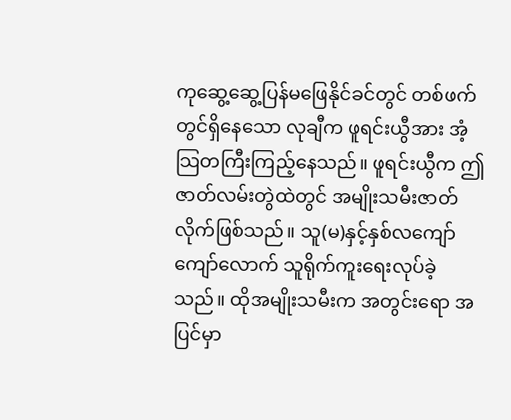ကုဆွေ့ဆွေ့ပြန်မဖြေနိုင်ခင်တွင် တစ်ဖက်တွင်ရှိနေသော လုချီက ဖူရင်းယွီအား အံ့သြတကြီးကြည့်နေသည်။ ဖူရင်းယွီက ဤဇာတ်လမ်းတွဲထဲတွင် အမျိုးသမီးဇာတ်လိုက်ဖြစ်သည်။ သူ(မ)နှင့်နှစ်လကျော်ကျော်လောက် သူရိုက်ကူးရေးလုပ်ခဲ့သည်။ ထိုအမျိုးသမီးက အတွင်းရော အပြင်မှာ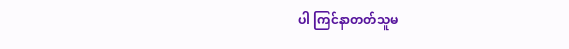ပါ ကြင်နာတတ်သူမ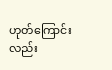ဟုတ်ကြောင်းလည်း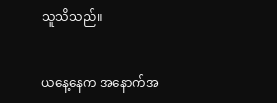သူသိသည်။


ယနေ့နေက အနောက်အ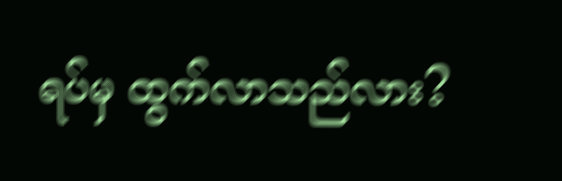ရပ်မှ ထွက်လာသည်လား?